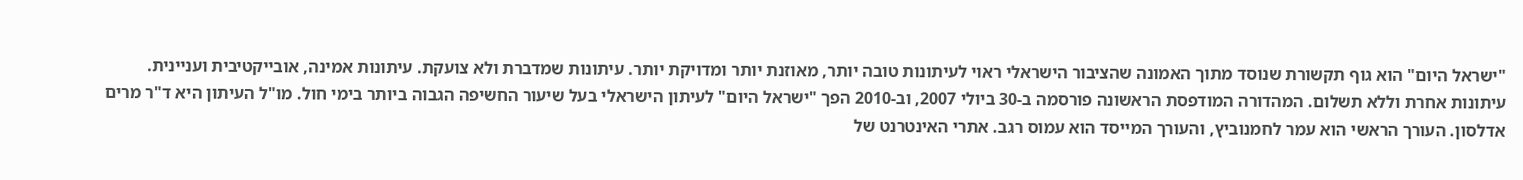"ישראל היום" הוא גוף תקשורת שנוסד מתוך האמונה שהציבור הישראלי ראוי לעיתונות טובה יותר, מאוזנת יותר ומדויקת יותר. עיתונות שמדברת ולא צועקת. עיתונות אמינה, אובייקטיבית ועניינית. עיתונות אחרת וללא תשלום. המהדורה המודפסת הראשונה פורסמה ב-30 ביולי 2007, וב-2010 הפך "ישראל היום" לעיתון הישראלי בעל שיעור החשיפה הגבוה ביותר בימי חול. מו"ל העיתון היא ד"ר מרים אדלסון. העורך הראשי הוא עמר לחמנוביץ, והעורך המייסד הוא עמוס רגב. אתרי האינטרנט של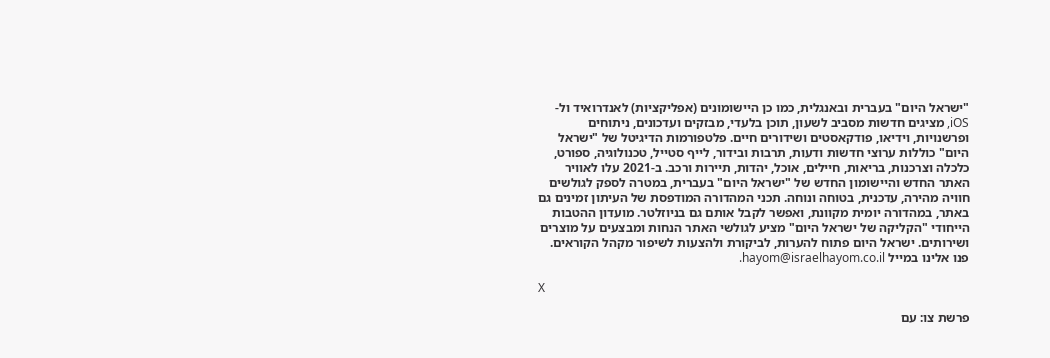"ישראל היום" בעברית ובאנגלית, כמו כן היישומונים (אפליקציות) לאנדרואיד ול-iOS, מציגים חדשות מסביב לשעון, תוכן בלעדי, מבזקים ועדכונים, ניתוחים ופרשנויות, וידיאו, פודקאסטים ושידורים חיים. פלטפורמות הדיגיטל של "ישראל היום" כוללות ערוצי חדשות ודעות, תרבות ובידור, לייף סטייל, טכנולוגיה, ספורט, כלכלה וצרכנות, בריאות, חיילים, אוכל, יהדות, תיירות ורכב. ב-2021 עלו לאוויר האתר החדש והיישומון החדש של "ישראל היום" בעברית, במטרה לספק לגולשים חוויה מהירה, עדכנית, בטוחה ונוחה. תכני המהדורה המודפסת של העיתון זמינים גם באתר, במהדורה יומית מקוונת, ואפשר לקבל אותם גם בניוזלטר. מועדון ההטבות הייחודי "הקליקה של ישראל היום" מציע לגולשי האתר הנחות ומבצעים על מוצרים ושירותים. ישראל היום פתוח להערות, לביקורת ולהצעות לשיפור מקהל הקוראים. פנו אלינו במייל hayom@israelhayom.co.il.

X

פרשת צו: עם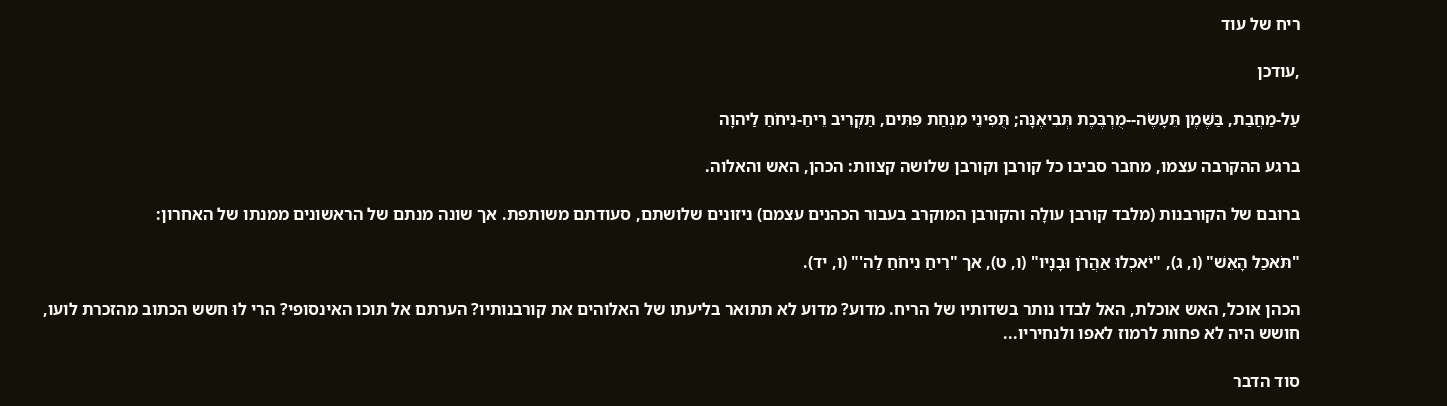ריח של עוד

,עודכן

עַל-מַחֲבַת, בַּשֶּׁמֶן תֵּעָשֶׂה--מֻרְבֶּכֶת תְּבִיאֶנָּה; תֻּפִינֵי מִנְחַת פִּתִּים, תַּקְרִיב רֵיחַ-נִיחֹחַ לַיהוָה

ברגע ההקרבה עצמו, מחבר סביבו כל קורבן וקורבן שלושה קצוות: הכהן, האש והאלוה.

ברובם של הקורבנות (מלבד קורבן עולָה והקורבן המוקרב בעבור הכהנים עצמם) ניזונים שלושתם, סעודתם משותפת. אך שונה מנתם של הראשונים ממנתו של האחרון:

"תֹּאכַל הָאֵשׁ" (ו, ג), "יֹאכְלוּ אַהֲרֹן וּבָנָיו" (ו, ט), אך "רֵיחַ נִיחֹחַ לַה'" (ו, יד).

הכהן אוכל, האש אוכלת, האל לבדו נותר בשדותיו של הריח. מדוע? מדוע לא תתואר בליעתו של האלוהים את קורבנותיו? הערתם אל תוכו האינסופי? הרי לוּ חשש הכתוב מהזכרת לועו, חושש היה לא פחות לרמוז לאפו ולנחיריו...

סוד הדבר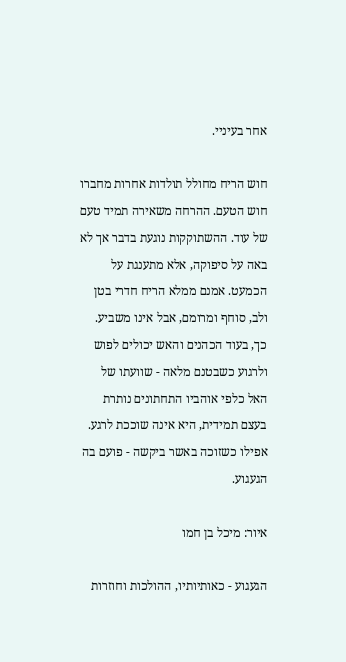אחר בעיניי.

חוש הריח מחולל תולדות אחרות מחברו חוש הטעם. ההרחה משאירה תמיד טעם של עוד. ההשתוקקות נוגעת בדבר אך לא באה על סיפוקה, אלא מתענגת על הכמעט. אמנם ממלא הריח חדרי בטן ולב, סוחף ומרומם, אבל אינו משביע. כך, בעוד הכהנים והאש יכולים לפוש ולרגוע כשבטנם מלאה - שוועתו של האל כלפי אוהביו התחתונים נותרת בעצם תמידית, היא אינה שוככת לרגע. אפילו כשזוכה באשר ביקשה - פועם בה הגעגוע.

איור: מיכל בן חמו

הגעגוע - כאותיותיו, ההולכות וחוזרות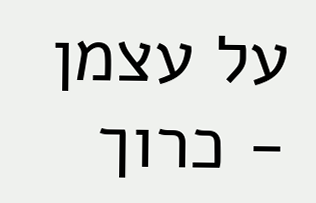על עצמן - כרוך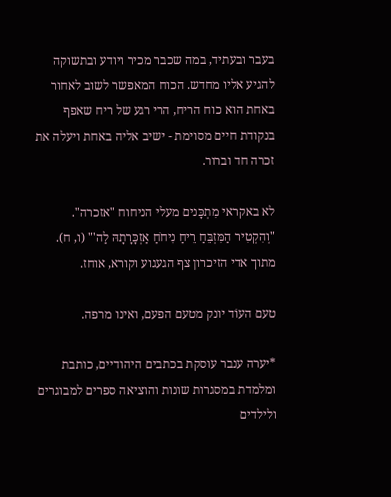בעבר ובעתיד, במה שכבר מכיר ויודע ובתשוקה להגיע אליו מחדש. הכוח המאפשר לשוב לאחור באחת הוא כוח הריח, הרי רגע של ריח שאפף בנקודת חיים מסוימת - ישיב אליה באחת ויעלה את זכרה חד וברור.

לא באקראי מִתְכָּנים מעלי הניחוח "אזכרה". "וְהִקְטִיר הַמִּזְבֵּחַ רֵיחַ נִיחֹחַ אַזְכָּרָתָהּ לַה'" (ו, ח). מתוך אדי הזיכרון צף הגעגוע וקורא, אוחז.

טעם העוֹד יונק מטעם הפעם, ואינו מרפה.

*יערה ענבר עוסקת בכתבים היהודיים, כותבת ומלמדת במסגרות שונות והוציאה ספרים למבוגרים ולילדים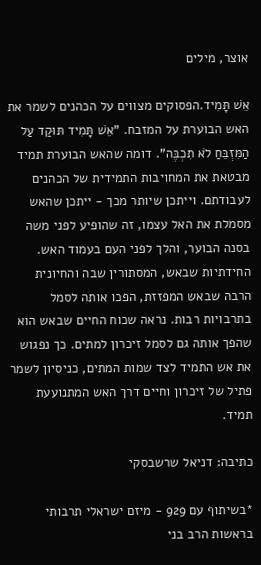אוצר, מילים

אֵשׁ תָּמִיד.הפסוקים מצווים על הכהנים לשמר את האש הבוערת על המזבח. "אֵשׁ תָּמִיד תּוּקַד עַל הַמִּזְבֵּחַ לֹא תִכְבֶּה". דומה שהאש הבוערת תמיד מבטאת את המחויבות התמידית של הכהנים לעבודתם. וייתכן שיותר מכך - ייתכן שהאש מסמלת את האל עצמו, זה שהופיע לפני משה בסנה הבוער, והלך לפני העם בעמוד האש. החידתיות שבאש, המסתורין שבה והחיונית הרבה שבאש המפזזת, הפכו אותה לסמל בתרבויות רבות. נראה שכוח החיים שבאש הוא שהפך אותה גם לסמל זיכרון למתים. כך נפגוש את אש התמיד לצד שמות המתים, כניסיון לשמר פתיל של זיכרון וחיים דרך האש המתנועעת תמיד.

כתיבה: דניאל שרשבסקי

*בשיתוף עם 929 - מיזם ישראלי תרבותי בראשות הרב בני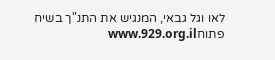לאו וגל גבאי, המנגיש את התנ"ך בשיח פתוחwww.929.org.il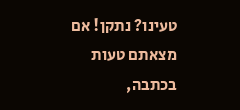טעינו? נתקן! אם מצאתם טעות בכתבה,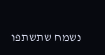נשמח שתשתפו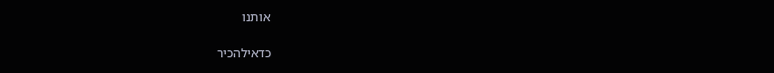אותנו

כדאילהכיר